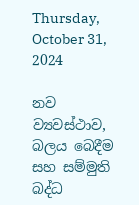Thursday, October 31, 2024

නව ව්‍යවස්ථාව, බලය බෙදීම සහ සම්මුති බද්ධ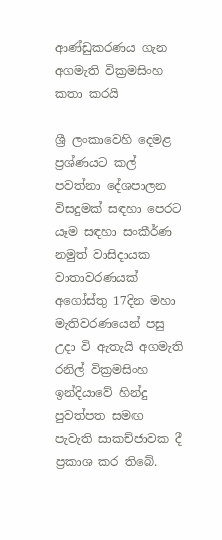ආණ්ඩුකරණය ගැන අගමැති වික්‍රමසිංහ කතා කරයි

ශ්‍රී ලංකාවෙහි දෙමළ ප්‍රශ්ණයට කල් පවත්නා දේශපාලන විසදුමක් සඳහා පෙරට යෑම සඳහා සංකීර්ණ නමුත් වාසිදායක වාතාවරණයක් අගෝස්තු 17දින මහා මැතිවරණයෙන් පසු උදා වි ඇතැයි අගමැති රනිල් වික්‍රමසිංහ ඉන්දියාවේ හින්දු පුවත්පත සමඟ පැවැති සාකච්ජාවක දී ප්‍රකාශ කර තිබේ.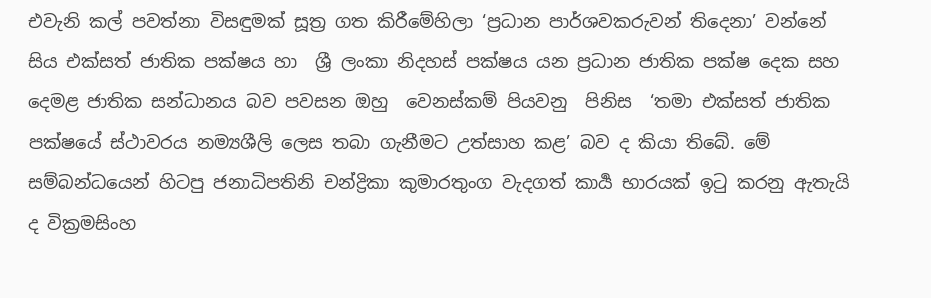එවැනි කල් පවත්නා විසඳුමක් සූත්‍ර ගත කිරීමේහිලා ‘ප්‍රධාන පාර්ශවකරුවන් තිදෙනා’ වන්නේ  සිය එක්සත් ජාතික පක්ෂය හා  ශ්‍රී ලංකා නිදහස් පක්ෂය යන ප්‍රධාන ජාතික පක්ෂ දෙක සහ දෙමළ ජාතික සන්ධානය බව පවසන ඔහු  වෙනස්කම් පියවනු  පිනිස  ‘තමා එක්සත් ජාතික පක්ෂයේ ස්ථාවරය නම්‍යශීලි ලෙස තබා ගැනීමට උත්සාහ කළ’ බව ද කියා තිබේ. මේ සම්බන්ධයෙන් හිටපු ජනාධිපතිනි චන්ද්‍රිකා කුමාරතුංග වැදගත් කාර්‍ය භාරයක් ඉටු කරනු ඇතැයි ද වික්‍රමසිංහ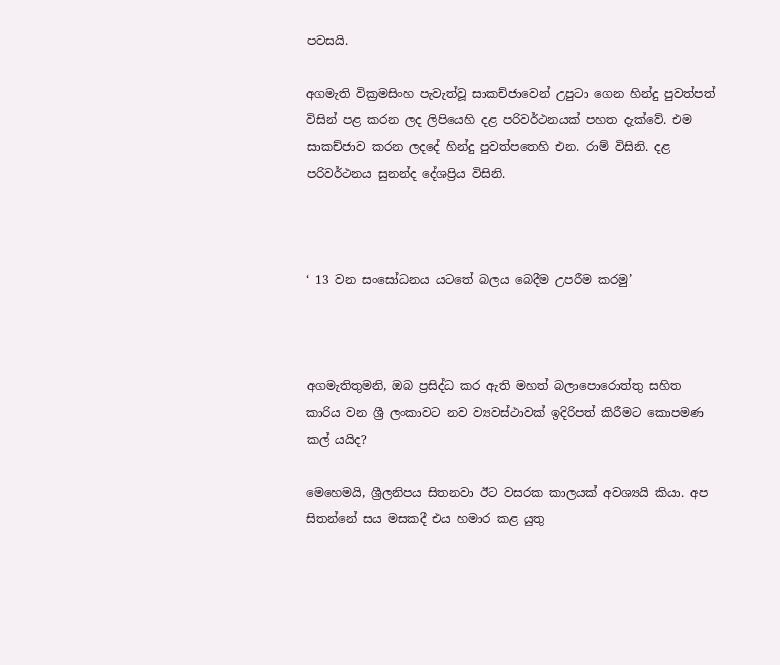පවසයි.

අගමැති වික්‍රමසිංහ පැවැත්වූ සාකච්ජාවෙන් උපුටා ගෙන හින්දු පුවත්පත් විසින් පළ කරන ලද ලිපියෙහි දළ පරිවර්ථනයක් පහත දැක්වේ. එම සාකච්ජාව කරන ලදදේ හින්දු පුවත්පතෙහි එන. රාම් විසිනි. දළ පරිවර්ථනය සුනන්ද දේශප්‍රිය විසිනි.



‘ 13 වන සංසෝධනය යටතේ බලය බෙදීම උපරීම කරමු’



අගමැතිතුමනි, ඔබ ප්‍රසිද්ධ කර ඇති මහත් බලාපොරොත්තු සහිත කාරිය වන ශ්‍රී ලංකාවට නව ව්‍යවස්ථාවක් ඉදිරිපත් කිරීමට කොපමණ කල් යයිද?

මෙහෙමයි, ශ්‍රීලනිපය සිතනවා ඊට වසරක කාලයක් අවශ්‍යයි කියා. අප සිතන්නේ සය මසකදී එය හමාර කළ යුතු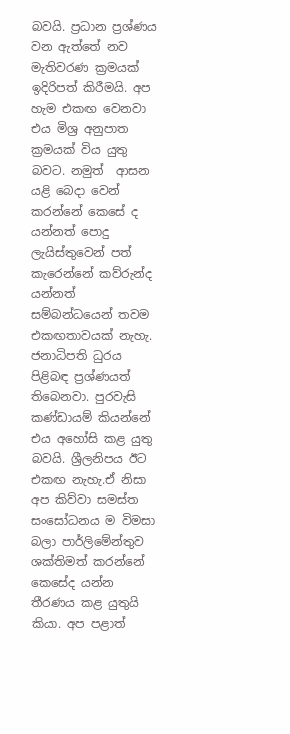බවයි. ප්‍රධාන ප්‍රශ්ණය වන ඇත්තේ නව මැතිවරණ ක්‍රමයක් ඉදිරිපත් කිරීමයි. අප හැම එකඟ වෙනවා එය මිශ්‍ර අනුපාත ක්‍රමයක් විය යුතු බවට. නමුත්  ආසන යළි බෙදා වෙන් කරන්නේ කෙසේ ද යන්නත් පොදු ලැයිස්තුවෙන් පත් කැරෙන්නේ කව්රුන්ද යන්නත් සම්බන්ධයෙන් තවම එකඟතාවයක් නැහැ. ජනාධිපති ධුරය පිළිබඳ ප්‍රශ්ණයත් තිබෙනවා. පුරවැසි කණ්ඩායම් කියන්නේ එය අහෝසි කළ යුතු බවයි. ශ්‍රීලනිපය ඊට එකඟ නැහැ.ඒ නිසා අප කිව්වා සමස්ත සංසෝධනය ම විමසා බලා පාර්ලිමේන්තුව ශක්තිමත් කරන්නේ කෙසේද යන්න තීරණය කළ යුතුයි කියා. අප පළාත්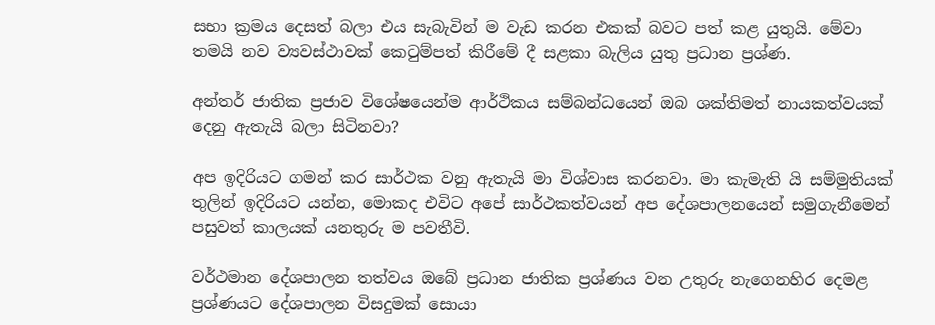සභා ක්‍රමය දෙසත් බලා එය සැබැවින් ම වැඩ කරන එකක් බවට පත් කළ යුතුයි. මේවා තමයි නව ව්‍යවස්ථාවක් කෙටුම්පත් කිරීමේ දී සළකා බැලිය යුතු ප්‍රධාන ප්‍රශ්ණ.

අන්තර් ජාතික ප්‍රජාව විශේෂයෙන්ම ආර්ථිකය සම්බන්ධයෙන් ඔබ ශක්තිමත් නායකත්වයක් දෙනු ඇතැයි බලා සිටිනවා?

අප ඉදිරියට ගමන් කර සාර්ථක වනු ඇතැයි මා විශ්වාස කරනවා. මා කැමැති යි සම්මුතියක් තුලින් ඉදිරියට යන්න, මොකද එවිට අපේ සාර්ථකත්වයන් අප දේශපාලනයෙන් සමුගැනීමෙන් පසුවත් කාලයක් යනතුරු ම පවතීවි.

වර්ථමාන දේශපාලන තත්වය ඔබේ ප්‍රධාන ජාතික ප්‍රශ්ණය වන උතුරු නැගෙනහිර දෙමළ ප්‍රශ්ණයට දේශපාලන විසදුමක් සොයා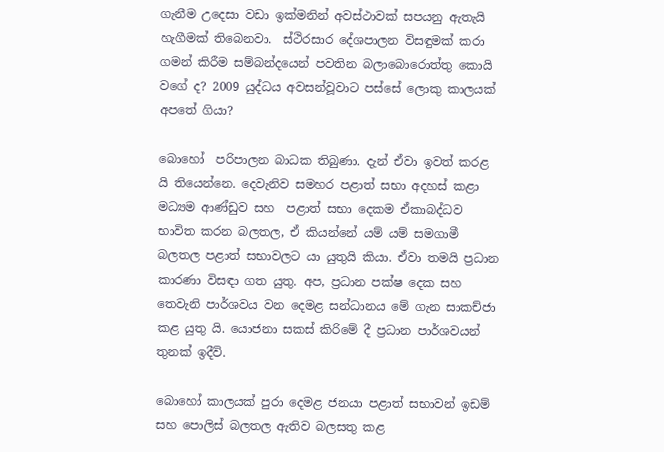ගැනීම උදෙසා වඩා ඉක්මනින් අවස්ථාවක් සපයනු ඇතැයි හැගීමක් තිබෙනවා.  ස්ථිරසාර දේශපාලන විසඳුමක් කරා ගමන් කිරීම සම්බන්දයෙන් පවතින බලාබොරොත්තු කොයි වගේ ද? 2009 යුද්ධය අවසන්වූවාට පස්සේ ලොකු කාලයක් අපතේ ගියා?

බොහෝ  පරිපාලන බාධක තිබුණා. දැන් ඒවා ඉවත් කරළ යි තියෙන්නෙ. දෙවැනිව සමහර පළාත් සභා අදහස් කළා මධ්‍යම ආණ්ඩුව සහ  පළාත් සභා දෙකම ඒකාබද්ධව භාවිත කරන බලතල, ඒ කියන්නේ යම් යම් සමගාමී බලතල පළාත් සභාවලට යා යුතුයි කියා. ඒවා තමයි ප්‍රධාන කාරණා විසඳා ගත යුතු. අප, ප්‍රධාන පක්ෂ දෙක සහ තෙවැනි පාර්ශවය වන දෙමළ සන්ධානය මේ ගැන සාකච්ජා කළ යුතු යි. යොජනා සකස් කිරිමේ දී ප්‍රධාන පාර්ශවයන් තුනක් ඉදීවි.

බොහෝ කාලයක් පුරා දෙමළ ජනයා පළාත් සභාවන් ඉඩම් සහ පොලිස් බලතල ඇතිව බලසතු කළ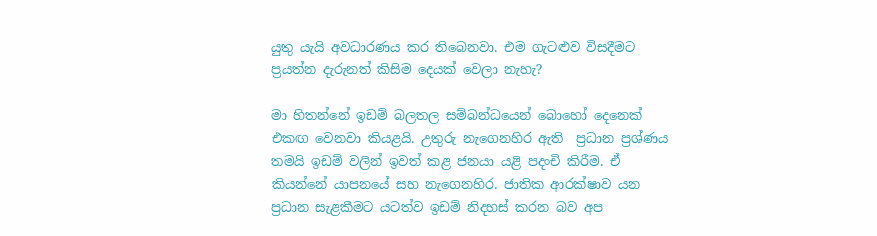යුතු යැයි අවධාරණය කර තිබෙනවා. එම ගැටළුව විසදීමට ප්‍රයත්න දැරුනත් කිසිම දෙයක් වෙලා නැහැ?

මා හිතන්නේ ඉඩම් බලතල සම්බන්ධයෙන් බොහෝ දෙනෙක් එකඟ වෙනවා කියළයි. උතුරු නැගෙනහිර ඇති  ප්‍රධාන ප්‍රශ්ණය තමයි ඉඩම් වලින් ඉවත් කළ ජනයා යළි පදංචි කිරීම. ඒ කියන්නේ යාපනයේ සහ නැගෙනහිර. ජාතික ආරක්ෂාව යන ප්‍රධාන සැළකීමට යටත්ව ඉඩම් නිදහස් කරන බව අප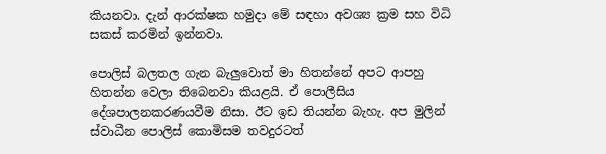කියනවා. දැන් ආරක්ෂක හමුදා මේ සඳහා අවශ්‍ය ක්‍රම සහ විධි සකස් කරමින් ඉන්නවා.

පොලිස් බලතල ගැන බැලුවොත් මා හිතන්නේ අපට ආපහු හිතන්න වෙලා තිබෙනවා කියළයි. ඒ පොලීසිය දේශපාලනකරණයවීම නිසා. ඊට ඉඩ තියන්න බැහැ. අප මුලින් ස්වාධීන පොලිස් කොමිසම තවදුරටත්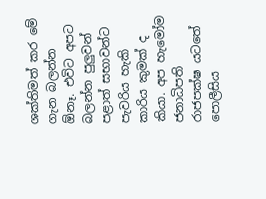ශක්තිමත් කර මේ ගැන බලන්න ඕනෑ. එවිට අපට බලන්න පුලුවන් පළාත් සභාවන්ට පැවරිය හැකි කාරිය කුමක් ද කියා. අප හැමෝම ජනාධිපති රාජපක්ෂ යටතේ පොලීසිය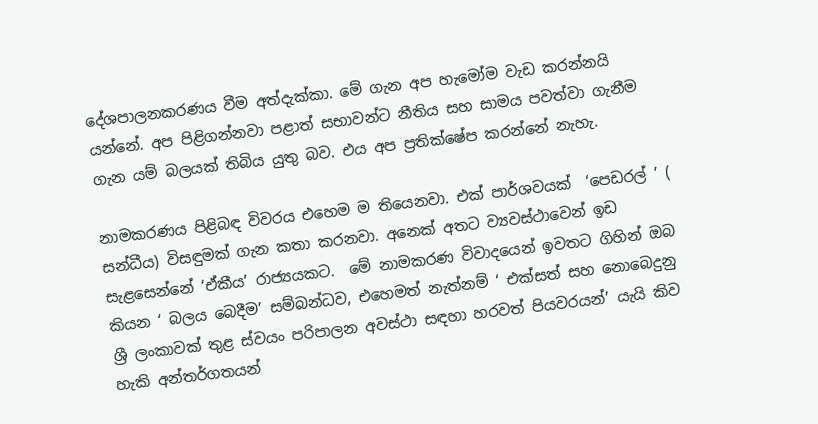දේශපාලනකරණය වීම අත්දැක්කා. මේ ගැන අප හැමෝම වැඩ කරන්නයි යන්නේ. අප පිළිගන්නවා පළාත් සභාවන්ට නීතිය සහ සාමය පවත්වා ගැනීම ගැන යම් බලයක් තිබිය යුතු බව. එය අප ප්‍රතික්ෂේප කරන්නේ නැහැ.

නාමකරණය පිළිබඳ විවරය එහෙම ම තියෙනවා. එක් පාර්ශවයක්  ‘පෙඩරල් ’ ( සන්ධීය) විසඳුමක් ගැන කතා කරනවා. අනෙක් අතට ව්‍යවස්ථාවෙන් ඉඩ සැළසෙන්නේ ‘ඒකීය’ රාජ්‍යයකට.  මේ නාමකරණ විවාදයෙන් ඉවතට ගිහින් ඔබ කියන ‘ බලය බෙදීම’ සම්බන්ධව, එහෙමත් නැත්නම් ‘ එක්සත් සහ නොබෙදුනු ශ්‍රී ලංකාවක් තුළ ස්වයං පරිපාලන අවස්ථා සඳහා හරවත් පියවරයන්’ යැයි කිව හැකි අන්තර්ගතයන්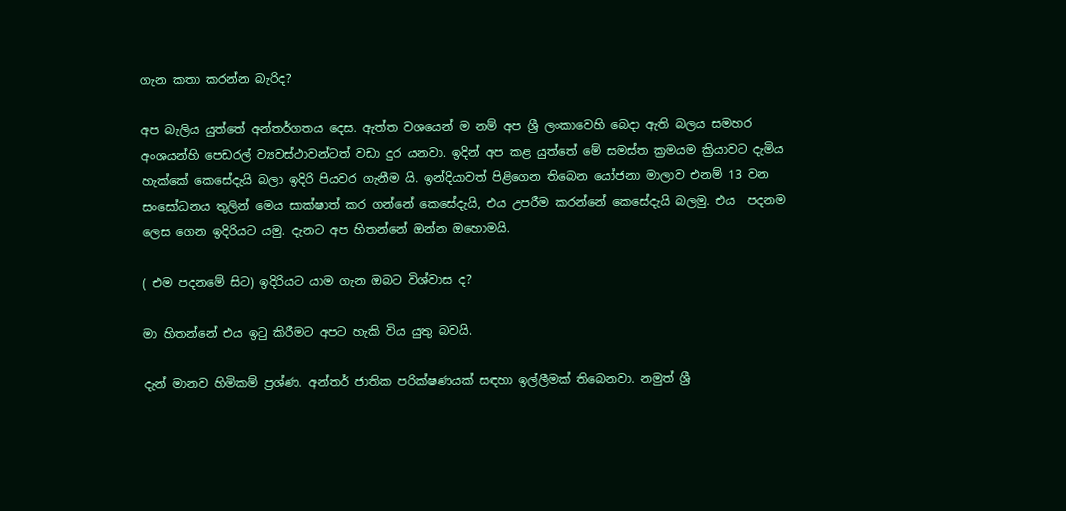ගැන කතා කරන්න බැරිද?

අප බැලිය යුත්තේ අන්තර්ගතය දෙස. ඇත්ත වශයෙන් ම නම් අප ශ්‍රී ලංකාවෙහි බෙදා ඇති බලය සමහර අංශයන්හි පෙඩරල් ව්‍යවස්ථාවන්ටත් වඩා දුර යනවා. ඉදින් අප කළ යුත්තේ මේ සමස්ත ක්‍රමයම ක්‍රියාවට දැමිය හැක්කේ කෙසේදැයි බලා ඉදිරි පියවර ගැනීම යි. ඉන්දියාවත් පිළිගෙන තිබෙන යෝජනා මාලාව එනම් 13 වන සංසෝධනය තුලින් මෙය සාක්ෂාත් කර ගන්නේ කෙසේදැයි, එය උපරීම කරන්නේ කෙසේදැයි බලමු. එය  පදනම ලෙස ගෙන ඉදිරියට යමු. දැනට අප හිතන්නේ ඔන්න ඔහොමයි.

( එම පදනමේ සිට) ඉදිරියට යාම ගැන ඔබට විශ්වාස ද?

මා හිතන්නේ එය ඉටු කිරීමට අපට හැකි විය යුතු බවයි.

දැන් මානව හිමිකම් ප්‍රශ්ණ. අන්තර් ජාතික පරික්ෂණයක් සඳහා ඉල්ලීමක් තිබෙනවා. නමුත් ශ්‍රී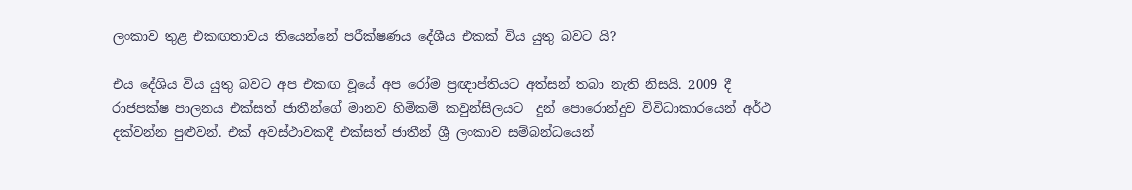ලංකාව තුළ එකඟතාවය තියෙන්නේ පරීක්ෂණය දේශීය එකක් විය යුතු බවට යි?

එය දේශිය විය යුතු බවට අප එකඟ වූයේ අප රෝම ප්‍රඥාප්තියට අත්සන් තබා නැති නිසයි. 2009 දී රාජපක්ෂ පාලනය එක්සත් ජාතීන්ගේ මානව හිමිකම් කවුන්සිලයට  දුන් පොරොන්දුව විවිධාකාරයෙන් අර්ථ දක්වන්න පුළුවන්. එක් අවස්ථාවකදී එක්සත් ජාතීන් ශ්‍රී ලංකාව සම්බන්ධයෙන්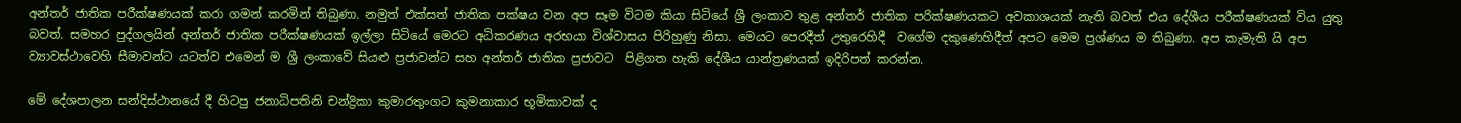අන්තර් ජාතික පරීක්ෂණයක් කරා ගමන් කරමින් තිබුණා. නමුත් එක්සත් ජාතික පක්ෂය වන අප සෑම විටම කියා සිටියේ ශ්‍රී ලංකාව තුළ අන්තර් ජාතික පරික්ෂණයකට අවකාශයක් නැති බවත් එය දේශීය පරීක්ෂණයක් විය යුතු බවත්. සමහර පුද්ගලයින් අන්තර් ජාතික පරීක්ෂණයක් ඉල්ලා සිටියේ මෙරට අධිකරණය අරභයා විශ්වාසය පිරිහුණු නිසා. මෙයට පෙරදීත් උතුරෙහිදී  වගේම දකුණෙහිදීත් අපට මෙම ප්‍රශ්ණය ම තිබුණා. අප කැමැති යි අප ව්‍යාවස්ථාවෙහි සීමාවන්ට යටත්ව එමෙන් ම ශ්‍රී ලංකාවේ සියළු ප්‍රජාවන්ට සහ අන්තර් ජාතික ප්‍රජාවට  පිළිගත හැකි දේශීය යාන්ත්‍රණයක් ඉදිරිපත් කරන්න.

මේ දේශපාලන සන්දිස්ථානයේ දී හිටපු ජනාධිපතිනි චන්ද්‍රිකා කුමාරතුංගට කුමනාකාර භූමිකාවක් ද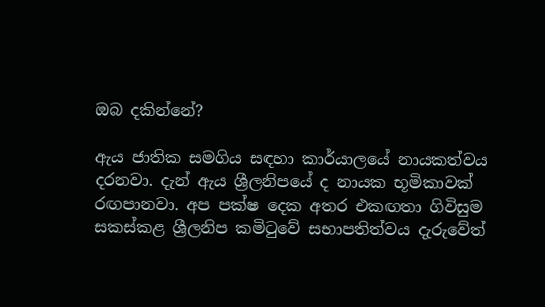ඔබ දකින්නේ?

ඇය ජාතික සමගිය සඳහා කාර්යාලයේ නායකත්වය දරනවා. දැන් ඇය ශ්‍රීලනිපයේ ද නායක භූමිකාවක් රඟපානවා. අප පක්ෂ දෙක අතර එකඟතා ගිවිසුම සකස්කළ ශ්‍රීලනිප කමිටුවේ සභාපතිත්වය දැරුවේත්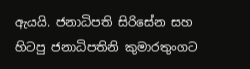ඇයයි. ජනාධිපති සිරිසේන සහ හිටපු ජනාධිපතිනි කුමාරතුංගට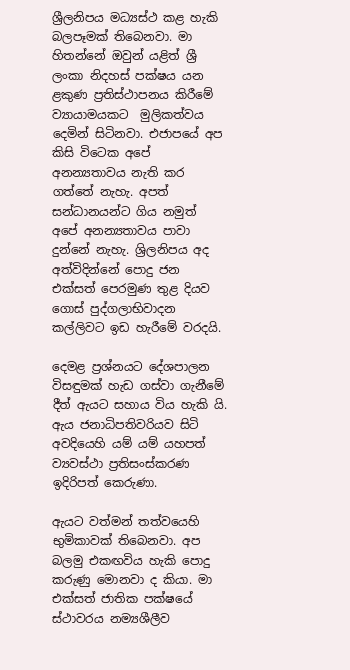ශ්‍රීලනිපය මධ්‍යස්ථ කළ හැකි බලපෑමක් තිබෙනවා. මා හිතන්නේ ඔවුන් යළිත් ශ්‍රී ලංකා නිදහස් පක්ෂය යන ළකුණ ප්‍රතිස්ථාපනය කිරීමේ ව්‍යායාමයකට  මුලිකත්වය දෙමින් සිටිනවා. එජාපයේ අප කිසි විටෙක අපේ අනන්‍යතාවය නැති කර ගත්තේ නැහැ. අපත් සන්ධානයන්ට ගිය නමුත් අපේ අනන්‍යතාවය පාවා දුන්නේ නැහැ. ශ්‍රිලනිපය අද අත්විදින්නේ පොදු ජන එක්සත් පෙරමුණ තුළ දියව ගොස් පුද්ගලාභිවාදන කල්ලිවට ඉඩ හැරීමේ වරදයි.

දෙමළ ප්‍රශ්නයට දේශපාලන විසඳුමක් හැඩ ගස්වා ගැනීමේ දීත් ඇයට සහාය විය හැකි යි. ඇය ජනාධිපතිවරියව සිටි අවදියෙහි යම් යම් යහපත් ව්‍යවස්ථා ප්‍රතිසංස්කරණ ඉදිරිපත් කෙරුණා.

ඇයට වත්මන් තත්වයෙහි භුමිකාවක් තිබෙනවා. අප බලමු එකඟවිය හැකි පොදු කරුණු මොනවා ද කියා. මා එක්සත් ජාතික පක්ෂයේ ස්ථාවරය නම්‍යශීලීව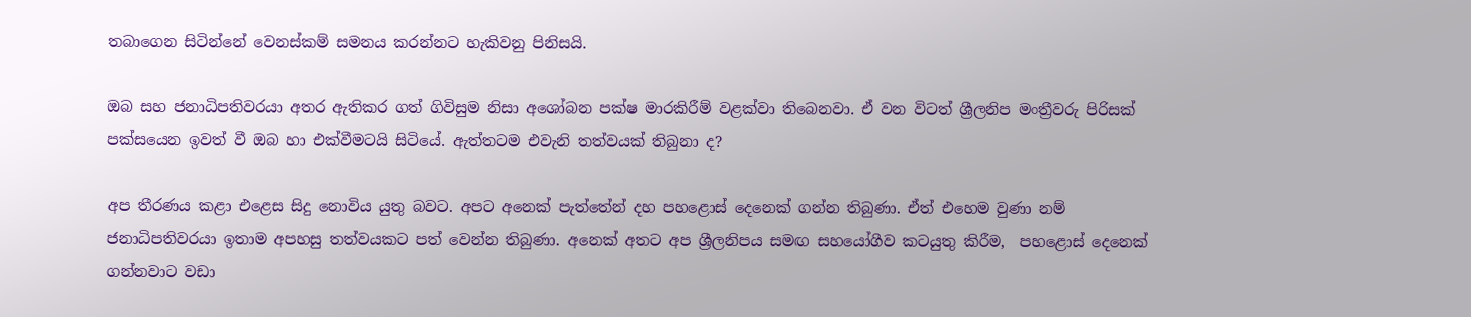තබාගෙන සිටින්නේ වෙනස්කම් සමනය කරන්නට හැකිවනු පිනිසයි.

ඔබ සහ ජනාධිපතිවරයා අතර ඇතිකර ගත් ගිවිසුම නිසා අශෝබන පක්ෂ මාරකිරීම් වළක්වා තිබෙනවා. ඒ වන විටත් ශ්‍රීලනිප මංත්‍රීවරු පිරිසක් පක්සයෙන ඉවත් වී ඔබ හා එක්වීමටයි සිටියේ. ඇත්තටම එවැනි තත්වයක් තිබුනා ද?

අප තීරණය කළා එළෙස සිදු නොවිය යුතු බවට. අපට අනෙක් පැත්තේන් දහ පහළොස් දෙනෙක් ගන්න තිබුණා. ඒත් එහෙම වුණා නම් ජනාධිපතිවරයා ඉතාම අපහසු තත්වයකට පත් වෙන්න තිබුණා. අනෙක් අතට අප ශ්‍රීලනිපය සමඟ සහයෝගීව කටයුතු කිරීම,  පහළොස් දෙනෙක් ගන්නවාට වඩා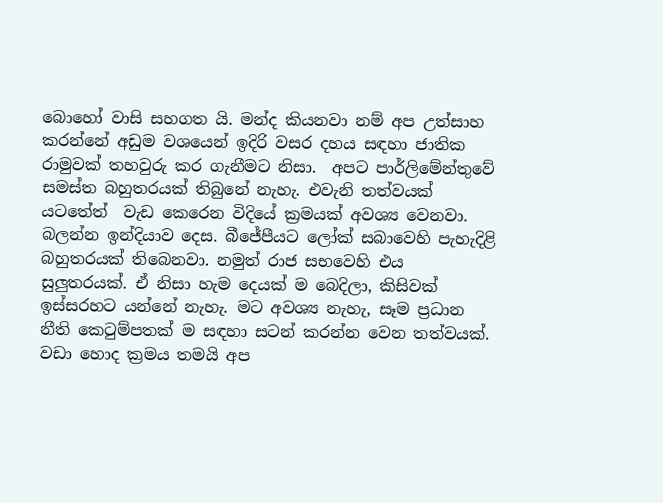බොහෝ වාසි සහගත යි. මන්ද කියනවා නම් අප උත්සාහ කරන්නේ අඩුම වශයෙන් ඉදිරි වසර දහය සඳහා ජාතික රාමුවක් තහවුරු කර ගැනීමට නිසා.  අපට පාර්ලිමේන්තුවේ සමස්ත බහුතරයක් තිබුනේ නැහැ. එවැනි තත්වයක් යටතේත්  වැඩ කෙරෙන විදියේ ක්‍රමයක් අවශ්‍ය වෙනවා. බලන්න ඉන්දියාව දෙස. බීජේපීයට ලෝක් සබාවෙහි පැහැදිළි බහුතරයක් තිබෙනවා. නමුත් රාජ සභවෙහි එය සුලුතරයක්. ඒ නිසා හැම දෙයක් ම බෙදිලා, කිසිවක් ඉස්සරහට යන්නේ නැහැ. මට අවශ්‍ය නැහැ, සෑම ප්‍රධාන නීති කෙටුම්පතක් ම සඳහා සටන් කරන්න වෙන තත්වයක්. වඩා හොද ක්‍රමය තමයි අප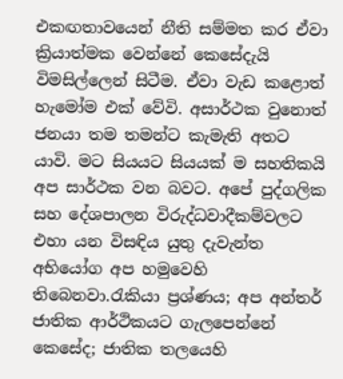එකඟතාවයෙන් නීති සම්මත කර ඒවා ක්‍රියාත්මක වෙන්නේ කෙසේදැයි විමසිල්ලෙන් සිටීම. ඒවා වැඩ කළොත් හැමෝම එක් වේවි. අසාර්ථක වුනොත් ජනයා තම තමන්ට කැමැති අතට යාවි. මට සියයට සියයක් ම සහතිකයි අප සාර්ථක වන බවට. අපේ පුද්ගලික සහ දේශපාලන විරුද්ධවාදීකම්වලට එහා යන විසඳිය යුතු දැවැන්ත අභියෝග අප හමුවෙහි තිබෙනවා.රැකියා ප්‍රශ්ණය; අප අන්තර් ජාතික ආර්ථිකයට ගැලපෙන්නේ කෙසේද; ජාතික තලයෙහි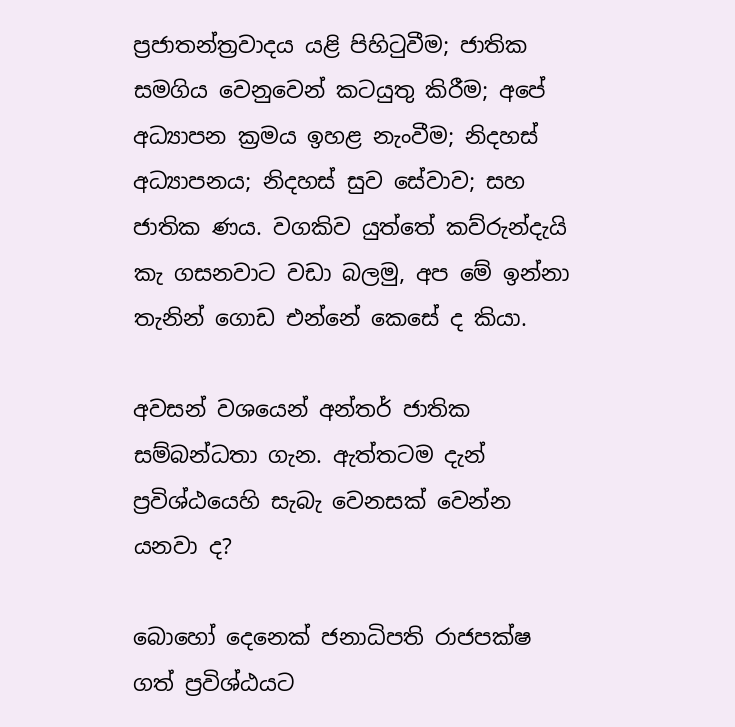ප්‍රජාතන්ත්‍රවාදය යළි පිහිටුවීම; ජාතික සමගිය වෙනුවෙන් කටයුතු කිරීම; අපේ අධ්‍යාපන ක්‍රමය ඉහළ නැංවීම; නිදහස් අධ්‍යාපනය; නිදහස් සුව සේවාව; සහ ජාතික ණය. වගකිව යුත්තේ කව්රුන්දැයි කැ ගසනවාට වඩා බලමු, අප මේ ඉන්නා තැනින් ගොඩ එන්නේ කෙසේ ද කියා.

අවසන් වශයෙන් අන්තර් ජාතික සම්බන්ධතා ගැන. ඇත්තටම දැන් ප්‍රවිශ්ඨයෙහි සැබැ වෙනසක් වෙන්න යනවා ද?

බොහෝ දෙනෙක් ජනාධිපති රාජපක්ෂ ගත් ප්‍රවිශ්ඨයට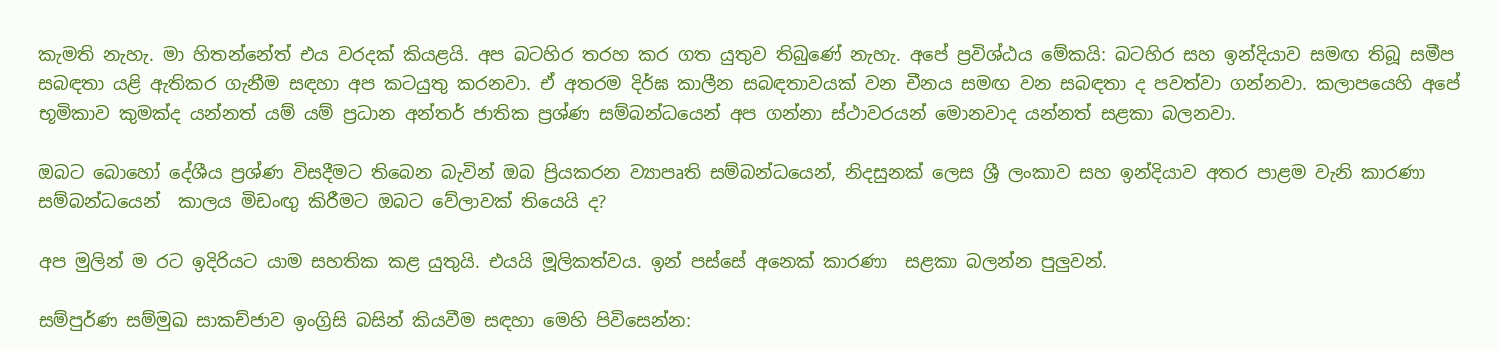කැමති නැහැ. මා හිතන්නේත් එය වරදක් කියළයි. අප බටහිර තරහ කර ගත යුතුව තිබුණේ නැහැ. අපේ ප්‍රවිශ්ඨය මේකයි: බටහිර සහ ඉන්දියාව සමඟ තිබූ සමීප සබඳතා යළි ඇතිකර ගැනීම සඳහා අප කටයුතු කරනවා. ඒ අතරම දිර්ඝ කාලීන සබඳතාවයක් වන චීනය සමඟ වන සබඳතා ද පවත්වා ගන්නවා. කලාපයෙහි අපේ භූමිකාව කුමක්ද යන්නත් යම් යම් ප්‍රධාන අන්තර් ජාතික ප්‍රශ්ණ සම්බන්ධයෙන් අප ගන්නා ස්ථාවරයන් මොනවාද යන්නත් සළකා බලනවා.

ඔබට බොහෝ දේශීය ප්‍රශ්ණ විසදීමට තිබෙන බැවින් ඔබ ප්‍රියකරන ව්‍යාපෘති සම්බන්ධයෙන්, නිදසුනක් ලෙස ශ්‍රී ලංකාව සහ ඉන්දියාව අතර පාළම වැනි කාරණා සම්බන්ධයෙන්  කාලය මිඩංඟු කිරීමට ඔබට වේලාවක් තියෙයි ද?

අප මුලින් ම රට ඉදිරියට යාම සහතික කළ යුතුයි. එයයි මූලිකත්වය. ඉන් පස්සේ අනෙක් කාරණා  සළකා බලන්න පුලුවන්.

සම්පුර්ණ සම්මුඛ සාකච්ජාව ඉංග්‍රිසි බසින් කියවීම සඳහා මෙහි පිවිසෙන්න: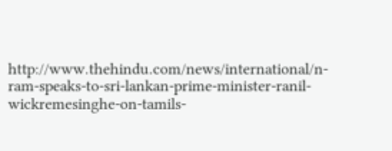http://www.thehindu.com/news/international/n-ram-speaks-to-sri-lankan-prime-minister-ranil-wickremesinghe-on-tamils-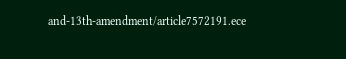and-13th-amendment/article7572191.ece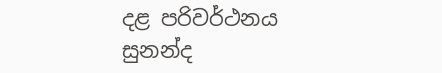දළ පරිවර්ථනය සුනන්ද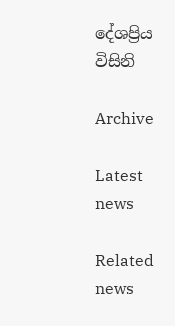දේශප්‍රිය විසිනි

Archive

Latest news

Related news